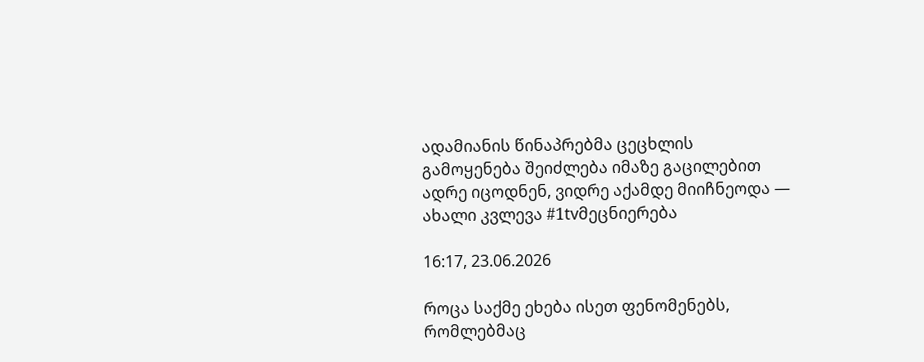ადამიანის წინაპრებმა ცეცხლის გამოყენება შეიძლება იმაზე გაცილებით ადრე იცოდნენ, ვიდრე აქამდე მიიჩნეოდა — ახალი კვლევა #1tvმეცნიერება

16:17, 23.06.2026

როცა საქმე ეხება ისეთ ფენომენებს, რომლებმაც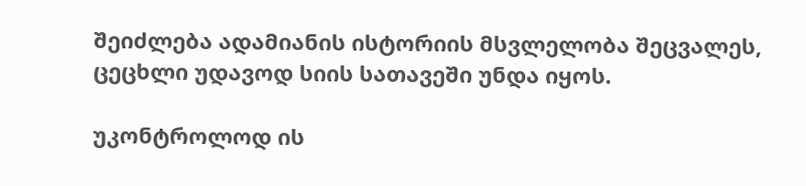შეიძლება ადამიანის ისტორიის მსვლელობა შეცვალეს, ცეცხლი უდავოდ სიის სათავეში უნდა იყოს.

უკონტროლოდ ის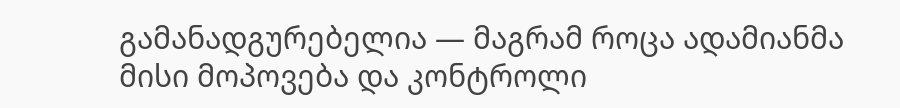გამანადგურებელია — მაგრამ როცა ადამიანმა მისი მოპოვება და კონტროლი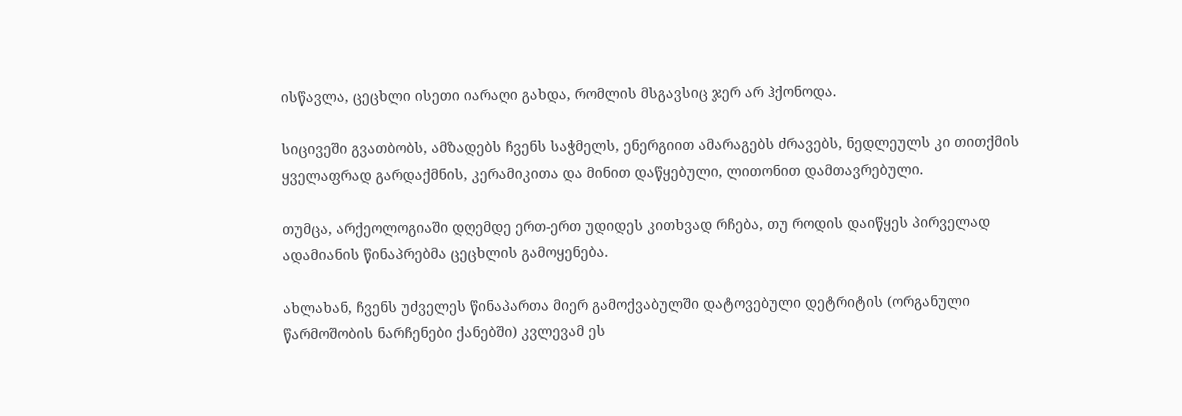ისწავლა, ცეცხლი ისეთი იარაღი გახდა, რომლის მსგავსიც ჯერ არ ჰქონოდა.

სიცივეში გვათბობს, ამზადებს ჩვენს საჭმელს, ენერგიით ამარაგებს ძრავებს, ნედლეულს კი თითქმის ყველაფრად გარდაქმნის, კერამიკითა და მინით დაწყებული, ლითონით დამთავრებული.

თუმცა, არქეოლოგიაში დღემდე ერთ-ერთ უდიდეს კითხვად რჩება, თუ როდის დაიწყეს პირველად ადამიანის წინაპრებმა ცეცხლის გამოყენება.

ახლახან, ჩვენს უძველეს წინაპართა მიერ გამოქვაბულში დატოვებული დეტრიტის (ორგანული წარმოშობის ნარჩენები ქანებში) კვლევამ ეს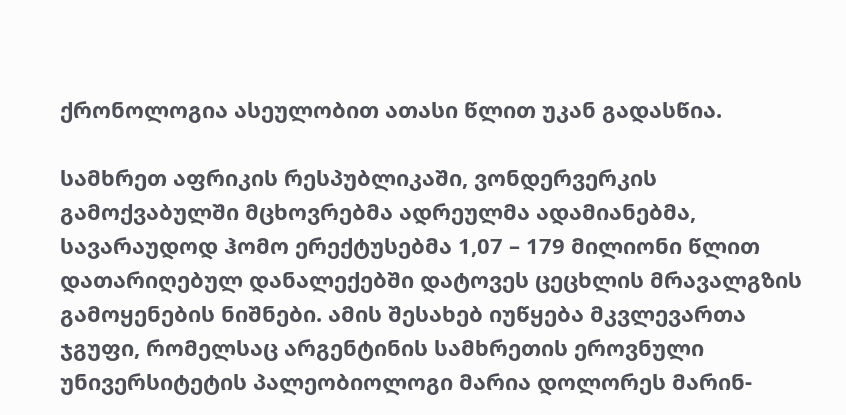ქრონოლოგია ასეულობით ათასი წლით უკან გადასწია.

სამხრეთ აფრიკის რესპუბლიკაში, ვონდერვერკის გამოქვაბულში მცხოვრებმა ადრეულმა ადამიანებმა, სავარაუდოდ ჰომო ერექტუსებმა 1,07 – 179 მილიონი წლით დათარიღებულ დანალექებში დატოვეს ცეცხლის მრავალგზის გამოყენების ნიშნები. ამის შესახებ იუწყება მკვლევართა ჯგუფი, რომელსაც არგენტინის სამხრეთის ეროვნული უნივერსიტეტის პალეობიოლოგი მარია დოლორეს მარინ-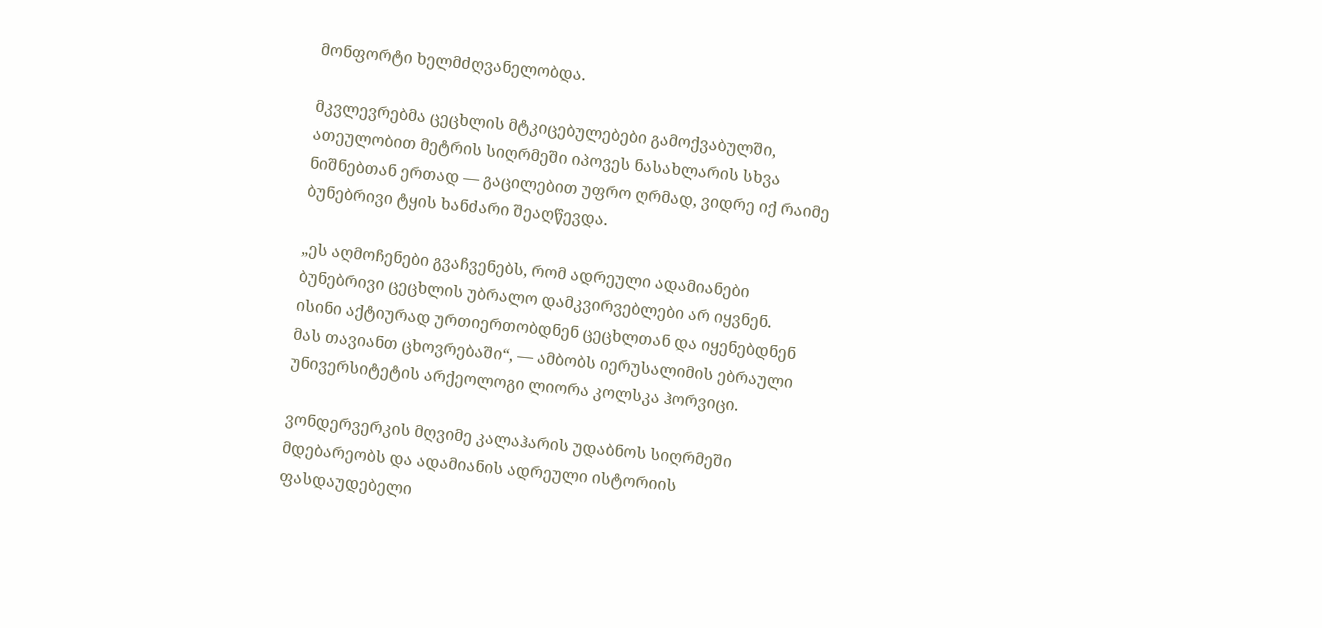მონფორტი ხელმძღვანელობდა.

მკვლევრებმა ცეცხლის მტკიცებულებები გამოქვაბულში, ათეულობით მეტრის სიღრმეში იპოვეს ნასახლარის სხვა ნიშნებთან ერთად — გაცილებით უფრო ღრმად, ვიდრე იქ რაიმე ბუნებრივი ტყის ხანძარი შეაღწევდა.

„ეს აღმოჩენები გვაჩვენებს, რომ ადრეული ადამიანები ბუნებრივი ცეცხლის უბრალო დამკვირვებლები არ იყვნენ. ისინი აქტიურად ურთიერთობდნენ ცეცხლთან და იყენებდნენ მას თავიანთ ცხოვრებაში“, — ამბობს იერუსალიმის ებრაული უნივერსიტეტის არქეოლოგი ლიორა კოლსკა ჰორვიცი.

ვონდერვერკის მღვიმე კალაჰარის უდაბნოს სიღრმეში მდებარეობს და ადამიანის ადრეული ისტორიის ფასდაუდებელი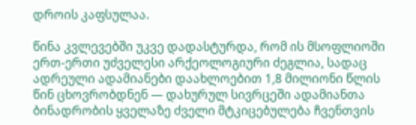დროის კაფსულაა.

წინა კვლევებში უკვე დადასტურდა, რომ ის მსოფლიოში ერთ-ერთი უძველესი არქეოლოგიური ძეგლია, სადაც ადრეული ადამიანები დაახლოებით 1,8 მილიონი წლის წინ ცხოვრობდნენ — დახურულ სივრცეში ადამიანთა ბინადრობის ყველაზე ძველი მტკიცებულება ჩვენთვის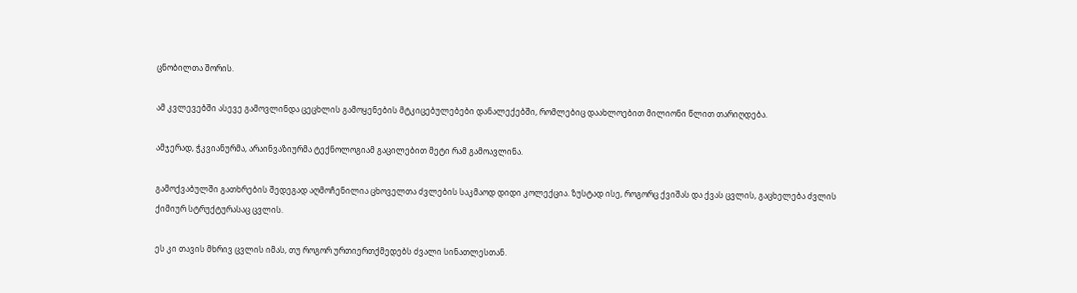ცნობილთა შორის.

ამ კვლევებში ასევე გამოვლინდა ცეცხლის გამოყენების მტკიცებულებები დანალექებში, რომლებიც დაახლოებით მილიონი წლით თარიღდება.

ამჯერად, ჭკვიანურმა, არაინვაზიურმა ტექნოლოგიამ გაცილებით მეტი რამ გამოავლინა.

გამოქვაბულში გათხრების შედეგად აღმოჩენილია ცხოველთა ძვლების საკმაოდ დიდი კოლექცია. ზუსტად ისე, როგორც ქვიშას და ქვას ცვლის, გაცხელება ძვლის ქიმიურ სტრუქტურასაც ცვლის.

ეს კი თავის მხრივ ცვლის იმას, თუ როგორ ურთიერთქმედებს ძვალი სინათლესთან.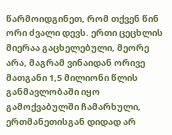წარმოიდგინეთ, რომ თქვენ წინ ორი ძვალი დევს. ერთი ცეცხლის მიერაა გაცხელებული, მეორე არა, მაგრამ ვინაიდან ორივე მათგანი 1,5 მილიონი წლის განმავლობაში იყო გამოქვაბულში ჩამარხული, ერთმანეთისგან დიდად არ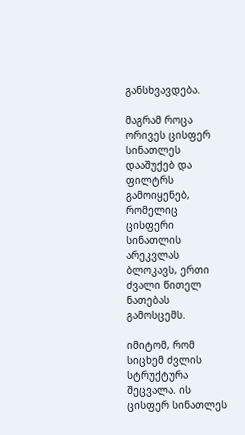განსხვავდება.

მაგრამ როცა ორივეს ცისფერ სინათლეს დააშუქებ და ფილტრს გამოიყენებ, რომელიც ცისფერი სინათლის არეკვლას ბლოკავს, ერთი ძვალი წითელ ნათებას გამოსცემს.

იმიტომ, რომ სიცხემ ძვლის სტრუქტურა შეცვალა. ის ცისფერ სინათლეს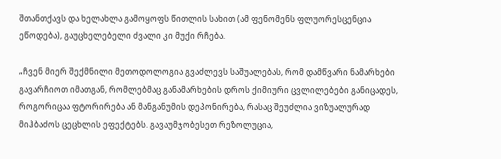შთანთქავს და ხელახლა გამოყოფს წითლის სახით (ამ ფენომენს ფლუორესცენცია ეწოდება), გაუცხელებელი ძვალი კი მუქი რჩება.

„ჩვენ მიერ შექმნილი მეთოდოლოგია გვაძლევს საშუალებას, რომ დამწვარი ნამარხები გავარჩიოთ იმათგან, რომლებმაც განამარხების დროს ქიმიური ცვლილებები განიცადეს, როგორიცაა ფტორირება ან მანგანუმის დეპონირება, რასაც შეუძლია ვიზუალურად მიჰბაძოს ცეცხლის ეფექტებს. გავაუმჯობესეთ რეზოლუცია,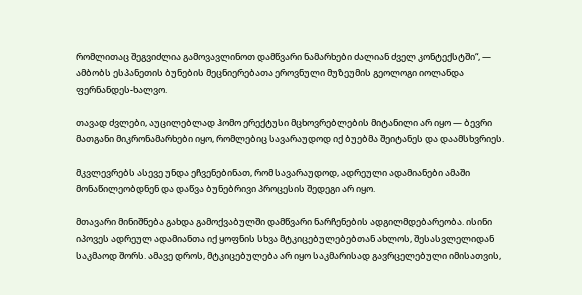რომლითაც შეგვიძლია გამოვავლინოთ დამწვარი ნამარხები ძალიან ძველ კონტექსტში“, — ამბობს ესპანეთის ბუნების მეცნიერებათა ეროვნული მუზეუმის გეოლოგი იოლანდა ფერნანდეს-ხალვო.

თავად ძვლები, აუცილებლად ჰომო ერექტუსი მცხოვრებლების მიტანილი არ იყო — ბევრი მათგანი მიკრონამარხები იყო, რომლებიც სავარაუდოდ იქ ბუებმა შეიტანეს და დაამსხვრიეს.

მკვლევრებს ასევე უნდა ეჩვენებინათ, რომ სავარაუდოდ, ადრეული ადამიანები ამაში მონაწილეობდნენ და დაწვა ბუნებრივი პროცესის შედეგი არ იყო.

მთავარი მინიშნება გახდა გამოქვაბულში დამწვარი ნარჩენების ადგილმდებარეობა. ისინი იპოვეს ადრეულ ადამიანთა იქ ყოფნის სხვა მტკიცებულებებთან ახლოს, შესასვლელიდან საკმაოდ შორს. ამავე დროს, მტკიცებულება არ იყო საკმარისად გავრცელებული იმისათვის,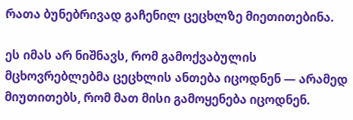რათა ბუნებრივად გაჩენილ ცეცხლზე მიეთითებინა.

ეს იმას არ ნიშნავს, რომ გამოქვაბულის მცხოვრებლებმა ცეცხლის ანთება იცოდნენ — არამედ მიუთითებს, რომ მათ მისი გამოყენება იცოდნენ.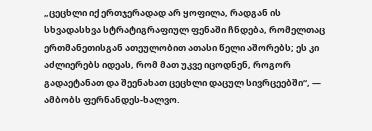„ცეცხლი იქ ერთჯერადად არ ყოფილა, რადგან ის სხვადასხვა სტრატიგრაფიულ ფენაში ჩნდება, რომელთაც ერთმანეთისგან ათეულობით ათასი წელი აშორებს; ეს კი აძლიერებს იდეას, რომ მათ უკვე იცოდნენ, როგორ გადაეტანათ და შეენახათ ცეცხლი დაცულ სივრცეებში“, — ამბობს ფერნანდეს-ხალვო.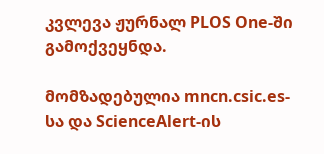კვლევა ჟურნალ PLOS One-ში გამოქვეყნდა.

მომზადებულია mncn.csic.es-სა და ScienceAlert-ის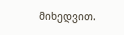მიხედვით.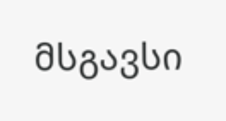მსგავსი